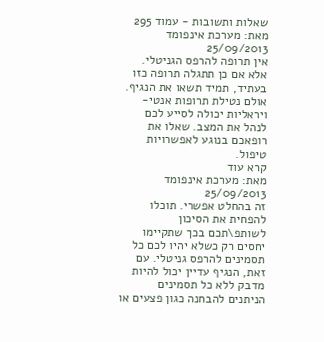שאלות ותשובות - עמוד 295
מאת: מערכת אינפומד
25/09/2013
אין תרופה להרפס הגניטלי. אלא אם כן תתגלה תרופה כזו בעתיד, תמיד תשאו את הנגיף. אולם נטילת תרופות אנטי-ויראליות יכולה לסייע לכם לנהל את המצב. שאלו את רופאכם בנוגע לאפשרויות טיפול.
קרא עוד
מאת: מערכת אינפומד
25/09/2013
זה בהחלט אפשרי. תוכלו להפחית את הסיכון לשותפ\תכם בכך שתקיימו יחסים רק כשלא יהיו לכם כל תסמינים להרפס גניטלי. עם זאת, הנגיף עדיין יכול להיות מדבק ללא כל תסמינים הניתנים להבחנה כגון פצעים או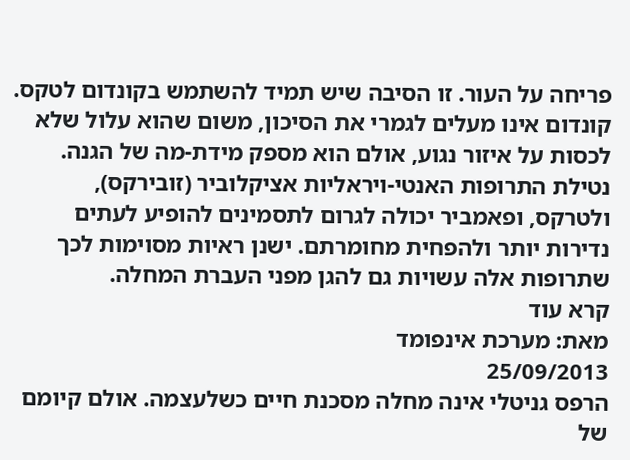פריחה על העור. זו הסיבה שיש תמיד להשתמש בקונדום לטקס. קונדום אינו מעלים לגמרי את הסיכון, משום שהוא עלול שלא לכסות על איזור נגוע, אולם הוא מספק מידת-מה של הגנה.
נטילת התרופות האנטי-ויראליות אציקלוביר (זובירקס), ולטרקס, ופאמביר יכולה לגרום לתסמינים להופיע לעתים נדירות יותר ולהפחית מחומרתם. ישנן ראיות מסוימות לכך שתרופות אלה עשויות גם להגן מפני העברת המחלה.
קרא עוד
מאת: מערכת אינפומד
25/09/2013
הרפס גניטלי אינה מחלה מסכנת חיים כשלעצמה. אולם קיומם של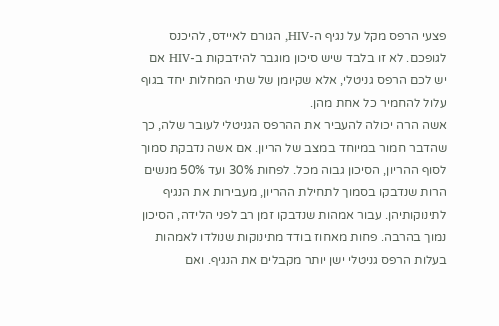פצעי הרפס מקל על נגיף ה-HIV, הגורם לאיידס, להיכנס לגופכם. לא זו בלבד שיש סיכון מוגבר להידבקות ב-HIV אם יש לכם הרפס גניטלי, אלא שקיומן של שתי המחלות יחד בגוף עלול להחמיר כל אחת מהן.
אשה הרה יכולה להעביר את ההרפס הגניטלי לעובר שלה, כך שהדבר חמור במיוחד במצב של הריון. אם אשה נדבקת סמוך לסוף ההריון, הסיכון גבוה מכל. לפחות 30% ועד 50% מנשים הרות שנדבקו בסמוך לתחילת ההריון, מעבירות את הנגיף לתינוקותיהן. עבור אמהות שנדבקו זמן רב לפני הלידה, הסיכון נמוך בהרבה. פחות מאחוז בודד מתינוקות שנולדו לאמהות בעלות הרפס גניטלי ישן יותר מקבלים את הנגיף. ואם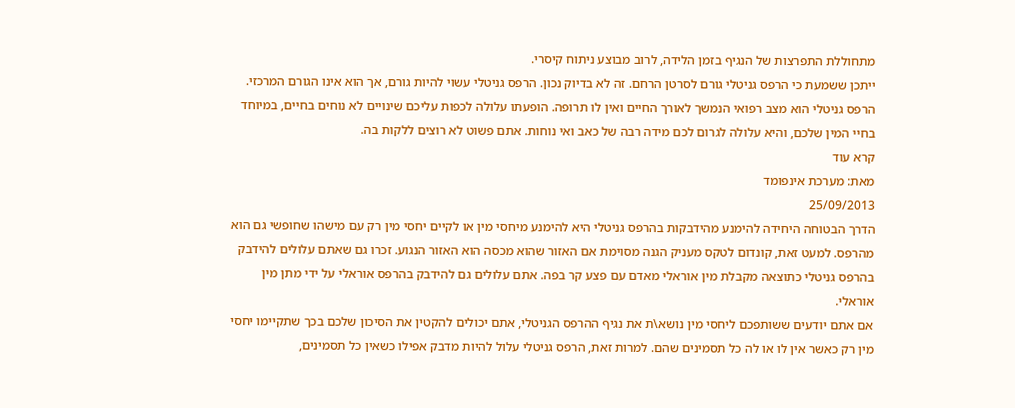מתחוללת התפרצות של הנגיף בזמן הלידה, לרוב מבוצע ניתוח קיסרי.
ייתכן ששמעת כי הרפס גניטלי גורם לסרטן הרחם. זה לא בדיוק נכון. הרפס גניטלי עשוי להיות גורם, אך הוא אינו הגורם המרכזי.
הרפס גניטלי הוא מצב רפואי הנמשך לאורך החיים ואין לו תרופה. הופעתו עלולה לכפות עליכם שינויים לא נוחים בחיים, במיוחד בחיי המין שלכם, והיא עלולה לגרום לכם מידה רבה של כאב ואי נוחות. אתם פשוט לא רוצים ללקות בה.
קרא עוד
מאת: מערכת אינפומד
25/09/2013
הדרך הבטוחה היחידה להימנע מהידבקות בהרפס גניטלי היא להימנע מיחסי מין או לקיים יחסי מין רק עם מישהו שחופשי גם הוא מהרפס. למעט זאת, קונדום לטקס מעניק הגנה מסוימת אם האזור שהוא מכסה הוא האזור הנגוע. זכרו גם שאתם עלולים להידבק בהרפס גניטלי כתוצאה מקבלת מין אוראלי מאדם עם פצע קר בפה. אתם עלולים גם להידבק בהרפס אוראלי על ידי מתן מין אוראלי.
אם אתם יודעים ששותפכם ליחסי מין נושא\ת את נגיף ההרפס הגניטלי, אתם יכולים להקטין את הסיכון שלכם בכך שתקיימו יחסי מין רק כאשר אין לו או לה כל תסמינים שהם. למרות זאת, הרפס גניטלי עלול להיות מדבק אפילו כשאין כל תסמינים,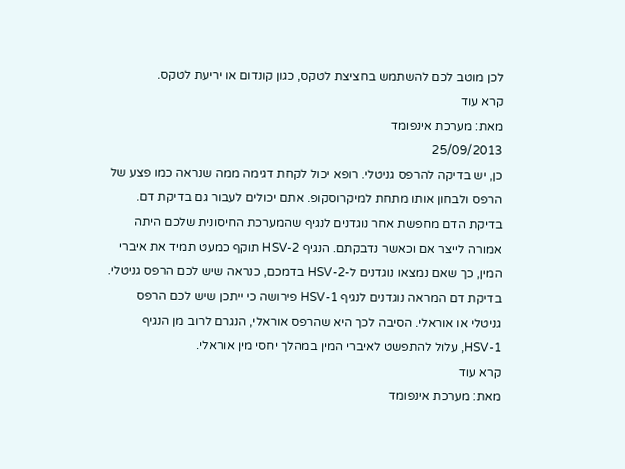לכן מוטב לכם להשתמש בחציצת לטקס, כגון קונדום או יריעת לטקס.
קרא עוד
מאת: מערכת אינפומד
25/09/2013
כן, יש בדיקה להרפס גניטלי. רופא יכול לקחת דגימה ממה שנראה כמו פצע של הרפס ולבחון אותו מתחת למיקרוסקופ. אתם יכולים לעבור גם בדיקת דם. בדיקת הדם מחפשת אחר נוגדנים לנגיף שהמערכת החיסונית שלכם היתה אמורה לייצר אם וכאשר נדבקתם. הנגיף HSV-2 תוקף כמעט תמיד את איברי המין, כך שאם נמצאו נוגדנים ל-HSV-2 בדמכם, כנראה שיש לכם הרפס גניטלי.
בדיקת דם המראה נוגדנים לנגיף HSV-1 פירושה כי ייתכן שיש לכם הרפס גניטלי או אוראלי. הסיבה לכך היא שהרפס אוראלי, הנגרם לרוב מן הנגיף HSV-1, עלול להתפשט לאיברי המין במהלך יחסי מין אוראלי.
קרא עוד
מאת: מערכת אינפומד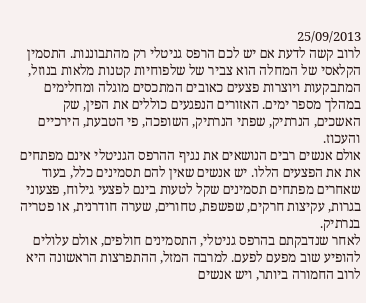25/09/2013
לרוב קשה לדעת אם יש לכם הרפס גניטלי רק מהתבוננות. התסמין הקלאסי של המחלה הוא צביר של שלפוחיות קטנות מלאות בנוזל, המתבקעות ויוצרות פצעים כאובים המתכסים מוגלה ומחלימים במהלך מספר ימים. האזורים הנפגעים כוללים את הפין, שק האשכים, הנרתיק, שפתי הנרתיק, השופכה, פי הטבעת, הירכיים והעכוז.
אולם אנשים רבים הנושאים את נגיף ההרפס הגניטלי אינם מפתחים את את הפצעים הללו. יש אנשים שאין להם תסמינים כלל, בעוד שאחרים מפתחים תסמינים שקל לטעות בינם לפצעי גילוח, פצעוני בגרות, עקיצות חרקים, שפשפת, טחורים, שערה חודרנית, או פטריה בנרתיק.
לאחר שנדבקתם בהרפס גניטלי, התסמינים חולפים, אולם עלולים להופיע שוב מפעם לפעם. למרבה המזל, ההתפרצות הראשונה היא לרוב החמורה ביותר, ויש אנשים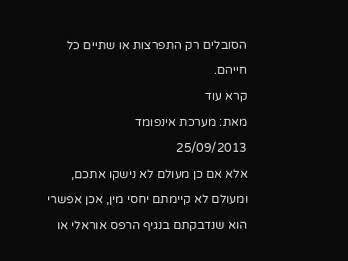הסובלים רק התפרצות או שתיים כל חייהם.
קרא עוד
מאת: מערכת אינפומד
25/09/2013
אלא אם כן מעולם לא נישקו אתכם, ומעולם לא קיימתם יחסי מין, אכן אפשרי הוא שנדבקתם בנגיף הרפס אוראלי או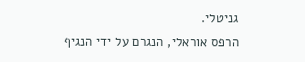גניטלי.
הרפס אוראלי, הנגרם על ידי הנגיף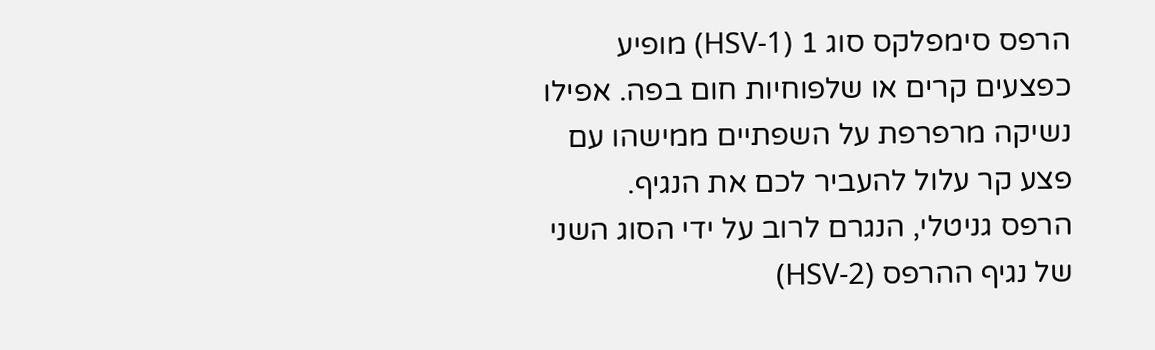הרפס סימפלקס סוג 1 (HSV-1) מופיע כפצעים קרים או שלפוחיות חום בפה. אפילו נשיקה מרפרפת על השפתיים ממישהו עם פצע קר עלול להעביר לכם את הנגיף.
הרפס גניטלי, הנגרם לרוב על ידי הסוג השני של נגיף ההרפס (HSV-2)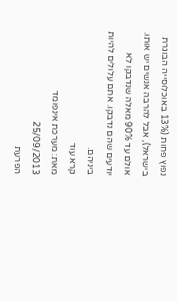נפוץ פחות (13% באוכלוסייה הבוגרת בישראל), אבל להרבה אנשים יש אותו. אולם עד 90% מאלה שנדבקו לא יודעים שהם נדבקו. אתם עלולים להיות ביניהם.
קרא עוד
מאת: מערכת אינפומד
25/09/2013
הפרעת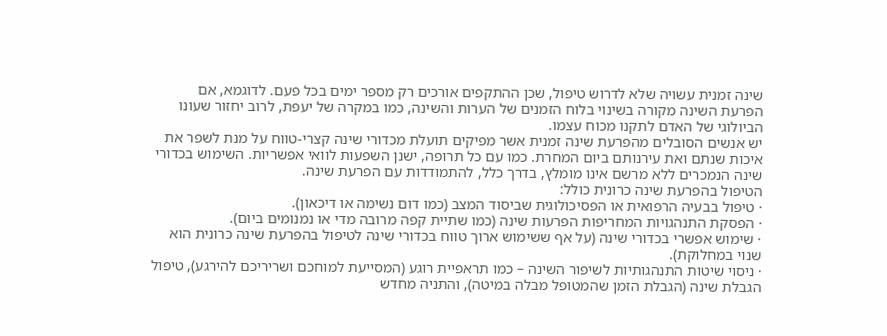שינה זמנית עשויה שלא לדרוש טיפול, שכן ההתקפים אורכים רק מספר ימים בכל פעם. לדוגמא, אם הפרעת השינה מקורה בשינוי בלוח הזמנים של הערות והשינה, כמו במקרה של יעפת, לרוב יחזור שעונו הביולוגי של האדם לתקנו מכוח עצמו.
יש אנשים הסובלים מהפרעת שינה זמנית אשר מפיקים תועלת מכדורי שינה קצרי-טווח על מנת לשפר את איכות שנתם ואת עירנותם ביום המחרת. כמו עם כל תרופה, ישנן השפעות לוואי אפשריות. השימוש בכדורי שינה הנמכרים ללא מרשם אינו מומלץ, בדרך כלל, להתמודדות עם הפרעת שינה.
הטיפול בהפרעת שינה כרונית כולל:
· טיפול בבעיה הרפואית או הפסיכולוגית שביסוד המצב (כמו דום נשימה או דיכאון).
· הפסקת התנהגויות המחריפות הפרעות שינה (כמו שתיית קפה מרובה מדי או נמנומים ביום).
· שימוש אפשרי בכדורי שינה (על אף ששימוש ארוך טווח בכדורי שינה לטיפול בהפרעת שינה כרונית הוא שנוי במחלוקת).
· ניסוי שיטות התנהגותיות לשיפור השינה – כמו תראפיית רוגע (המסייעת למוחכם ושריריכם להירגע), טיפול הגבלת שינה (הגבלת הזמן שהמטופל מבלה במיטה), והתניה מחדש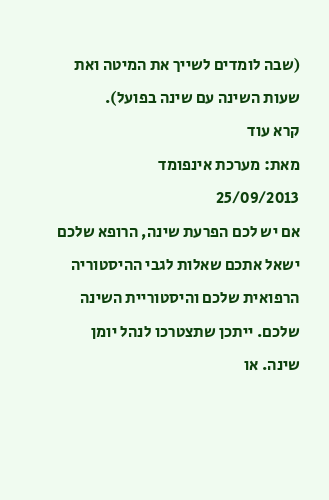(שבה לומדים לשייך את המיטה ואת שעות השינה עם שינה בפועל).
קרא עוד
מאת: מערכת אינפומד
25/09/2013
אם יש לכם הפרעת שינה, הרופא שלכם ישאל אתכם שאלות לגבי ההיסטוריה הרפואית שלכם והיסטוריית השינה שלכם. ייתכן שתצטרכו לנהל יומן שינה. או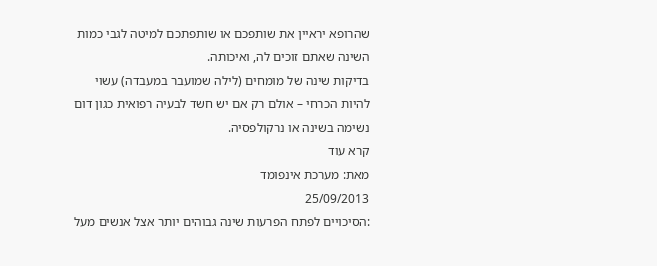שהרופא יראיין את שותפכם או שותפתכם למיטה לגבי כמות השינה שאתם זוכים לה, ואיכותה.
בדיקות שינה של מומחים (לילה שמועבר במעבדה) עשוי להיות הכרחי – אולם רק אם יש חשד לבעיה רפואית כגון דום נשימה בשינה או נרקולפסיה.
קרא עוד
מאת: מערכת אינפומד
25/09/2013
:הסיכויים לפתח הפרעות שינה גבוהים יותר אצל אנשים מעל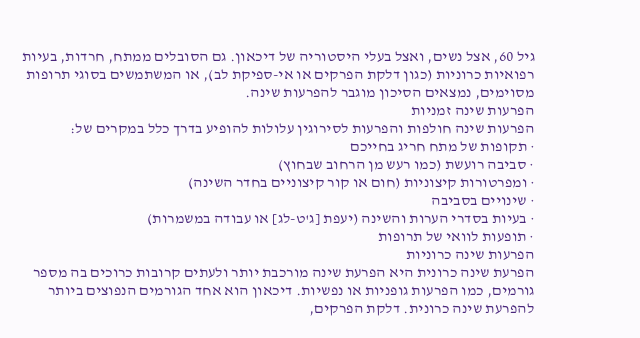גיל 60, אצל נשים, ואצל בעלי היסטוריה של דיכאון. גם הסובלים ממתח, חרדות, בעיות רפואיות כרוניות (כגון דלקת הפרקים או אי-ספיקת לב), או המשתמשים בסוגי תרופות מסוימים, נמצאים הסיכון מוגבר להפרעות שינה.
הפרעות שינה זמניות
הפרעות שינה חולפות והפרעות לסירוגין עלולות להופיע בדרך כלל במקרים של:
· תקופות של מתח חריג בחייכם
· סביבה רועשת (כמו רעש מן הרחוב שבחוץ)
· ומפרטורות קיצוניות (חום או קור קיצוניים בחדר השינה)
· שינויים בסביבה
· בעיות בסדרי הערות והשינה (יעפת [ג'ט-לג] או עבודה במשמרות)
· תופעות לוואי של תרופות
הפרעות שינה כרוניות
הפרעת שינה כרונית היא הפרעת שינה מורכבת יותר ולעתים קרובות כרוכים בה מספר גורמים, כמו הפרעות גופניות או נפשיות. דיכאון הוא אחד הגורמים הנפוצים ביותר להפרעת שינה כרונית. דלקת הפרקים,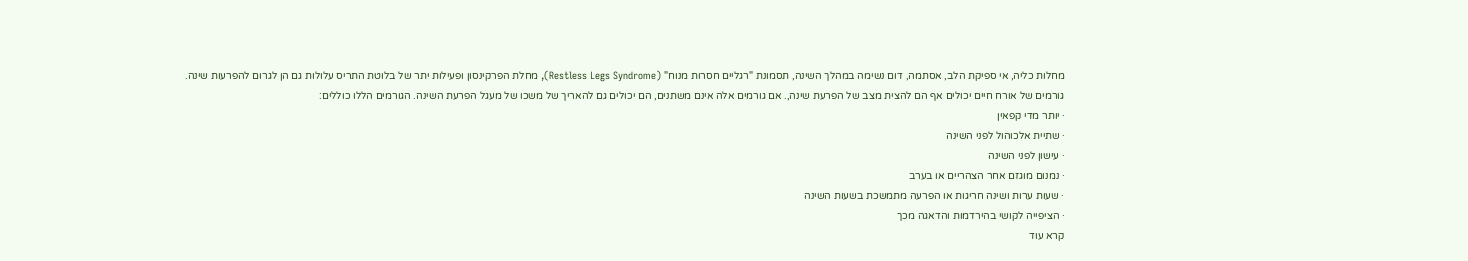מחלות כליה, אי ספיקת הלב, אסתמה, דום נשימה במהלך השינה, תסמונת "רגליים חסרות מנוח" (Restless Legs Syndrome), מחלת הפרקינסון ופעילות יתר של בלוטת התריס עלולות גם הן לגרום להפרעות שינה.
גורמים של אורח חיים יכולים אף הם להצית מצב של הפרעת שינה,. אם גורמים אלה אינם משתנים, הם יכולים גם להאריך של משכו של מעגל הפרעת השינה. הגורמים הללו כוללים:
· יותר מדי קפאין
· שתיית אלכוהול לפני השינה
· עישון לפני השינה
· נמנום מוגזם אחר הצהריים או בערב
· שעות ערות ושינה חריגות או הפרעה מתמשכת בשעות השינה
· הציפייה לקושי בהירדמות והדאגה מכך
קרא עוד